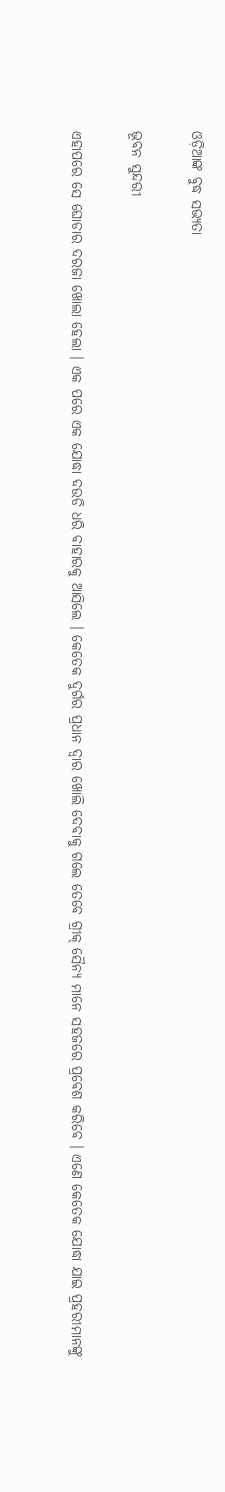ଓଡ଼ିଆଙ୍କ ବୁଦ୍ଧ ସଭ୍ୟତା

ଭୂବନ ସୁନ୍ଦରୀ

ଏହାପରେ ସେ ଘୋଡାର ଦରଜା ଖୋଲା ହେଲା । ଏକ ପରେ ଏକ ଯୋଦ୍ଧା ଦଉଡି ଧରି ବାହାରକୁ ଆସିଲେ । କେତେକ ଦୁର୍ଗର ପ୍ରଧାନ ଦ୍ୱାର ଖୋଲି ଦେବାକୁ ଗଲେ ତେବେ ଗ୍ରୀକ୍ ସୈନ୍ୟ ମାନେ ସହଜରେ ପ୍ରବେଶ କରିବେ । ଏଣେ କେତେକ ଯୋଦ୍ଧା ଯାଇ ପ୍ରହରୀମାନଙ୍କୁ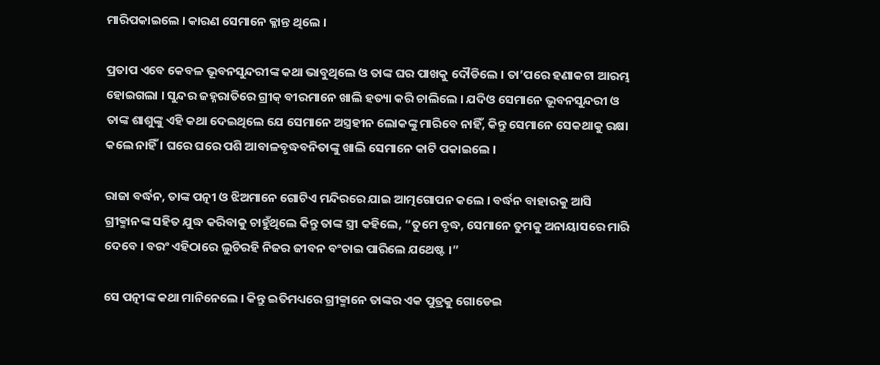ମାରିପକାଇଲେ । କାରଣ ସେମାନେ କ୍ଳାନ୍ତ ଥିଲେ ।

ପ୍ରତାପ ଏବେ କେବଳ ଭୂବନସୁନ୍ଦରୀଙ୍କ କଥା ଭାବୁଥିଲେ ଓ ତାଙ୍କ ଘର ପାଖକୁ ଦୌଡିଲେ । ତା’ପରେ ହଣାକଟା ଆରମ୍ଭ ହୋଇଗଲା । ସୁନ୍ଦର ଜହ୍ନରାତିରେ ଗ୍ରୀକ୍ ବୀରମାନେ ଖାଲି ହତ୍ୟା କରି ଚାଲିଲେ । ଯଦିଓ ସେମାନେ ଭୂବନସୁନ୍ଦରୀ ଓ ତାଙ୍କ ଶାଶୁଙ୍କୁ ଏହି କଥା ଦେଇଥିଲେ ଯେ ସେମାନେ ଅସ୍ତ୍ରହୀନ ଲୋକଙ୍କୁ ମାରିବେ ନାହିଁ, କିନ୍ତୁ ସେମାନେ ସେକଥାକୁ ରକ୍ଷା କଲେ ନାହିଁ । ଘରେ ଘରେ ପଶି ଆବାଳବୃଦ୍ଧବନିତାଙ୍କୁ ଖାଲି ସେମାନେ କାଟି ପକାଇଲେ ।

ରାଜା ବର୍ଦ୍ଧନ, ତାଙ୍କ ପତ୍ନୀ ଓ ଝିଅମାନେ ଗୋଟିଏ ମନ୍ଦିରରେ ଯାଇ ଆତ୍ମଗୋପନ କଲେ । ବର୍ଦ୍ଧନ ବାହାରକୁ ଆସି ଗ୍ରୀକ୍ମାନଙ୍କ ସହିତ ଯୁଦ୍ଧ କରିବାକୁ ଚାହୁଁଥିଲେ କିନ୍ତୁ ତାଙ୍କ ସ୍ତ୍ରୀ କହିଲେ, “ତୁମେ ବୃଦ୍ଧ, ସେମାନେ ତୁମକୁ ଅନାୟାସରେ ମାରି ଦେବେ । ବରଂ ଏହିଠାରେ ଲୁଚିରହି ନିଜର ଜୀବନ ବଂଚାଇ ପାରିଲେ ଯଥେଷ୍ଟ ।”

ସେ ପତ୍ନୀଙ୍କ କଥା ମାନିନେଲେ । କିନ୍ତୁ ଇତିମଧ୍ୟରେ ଗ୍ରୀକ୍ମାନେ ତାଙ୍କର ଏକ ପୁତ୍ରକୁ ଗୋଡେଇ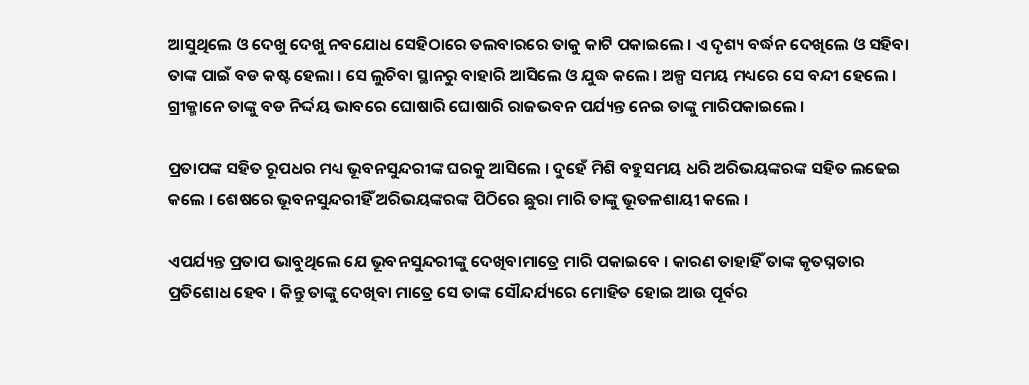ଆସୁଥିଲେ ଓ ଦେଖୁ ଦେଖୁ ନବଯୋଧ ସେହିଠାରେ ତଲବାରରେ ତାକୁ କାଟି ପକାଇଲେ । ଏ ଦୃଶ୍ୟ ବର୍ଦ୍ଧନ ଦେଖିଲେ ଓ ସହିବା ତାଙ୍କ ପାଇଁ ବଡ କଷ୍ଟ ହେଲା । ସେ ଲୁଚିବା ସ୍ଥାନରୁ ବାହାରି ଆସିଲେ ଓ ଯୁଦ୍ଧ କଲେ । ଅଳ୍ପ ସମୟ ମଧ୍ୟରେ ସେ ବନ୍ଦୀ ହେଲେ । ଗ୍ରୀକ୍ମାନେ ତାଙ୍କୁ ବଡ ନିର୍ଦ୍ଦୟ ଭାବରେ ଘୋଷାରି ଘୋଷାରି ରାଜଭବନ ପର୍ଯ୍ୟନ୍ତ ନେଇ ତାଙ୍କୁ ମାରିପକାଇଲେ ।

ପ୍ରତାପଙ୍କ ସହିତ ରୂପଧର ମଧ୍ୟ ଭୂବନସୁନ୍ଦରୀଙ୍କ ଘରକୁ ଆସିଲେ । ଦୁହେଁ ମିଶି ବହୁସମୟ ଧରି ଅରିଭୟଙ୍କରଙ୍କ ସହିତ ଲଢେଇ କଲେ । ଶେଷରେ ଭୂବନସୁନ୍ଦରୀହିଁ ଅରିଭୟଙ୍କରଙ୍କ ପିଠିରେ ଛୁରା ମାରି ତାଙ୍କୁ ଭୂତଳଶାୟୀ କଲେ ।

ଏପର୍ଯ୍ୟନ୍ତ ପ୍ରତାପ ଭାବୁଥିଲେ ଯେ ଭୂବନସୁନ୍ଦରୀଙ୍କୁ ଦେଖିବାମାତ୍ରେ ମାରି ପକାଇବେ । କାରଣ ତାହାହିଁ ତାଙ୍କ କୃତଘ୍ନତାର ପ୍ରତିଶୋଧ ହେବ । କିନ୍ତୁ ତାଙ୍କୁ ଦେଖିବା ମାତ୍ରେ ସେ ତାଙ୍କ ସୌନ୍ଦର୍ଯ୍ୟରେ ମୋହିତ ହୋଇ ଆଉ ପୂର୍ବର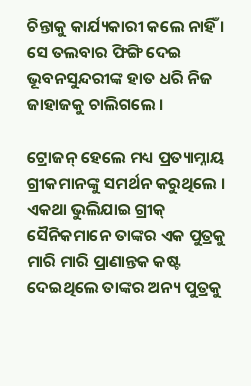ଚିନ୍ତାକୁ କାର୍ଯ୍ୟକାରୀ କଲେ ନାହିଁ । ସେ ତଲବାର ଫିଙ୍ଗି ଦେଇ ଭୂବନସୁନ୍ଦରୀଙ୍କ ହାତ ଧରି ନିଜ ଜାହାଜକୁ ଚାଲିଗଲେ ।

ଟ୍ରୋଜନ୍ ହେଲେ ମଧ୍ୟ ପ୍ରତ୍ୟାମ୍ନାୟ ଗ୍ରୀକମାନଙ୍କୁ ସମର୍ଥନ କରୁଥିଲେ । ଏକଥା ଭୁଲିଯାଇ ଗ୍ରୀକ୍ ସୈନିକମାନେ ତାଙ୍କର ଏକ ପୁତ୍ରକୁ ମାରି ମାରି ପ୍ରାଣାନ୍ତକ କଷ୍ଟ ଦେଇଥିଲେ ତାଙ୍କର ଅନ୍ୟ ପୁତ୍ରକୁ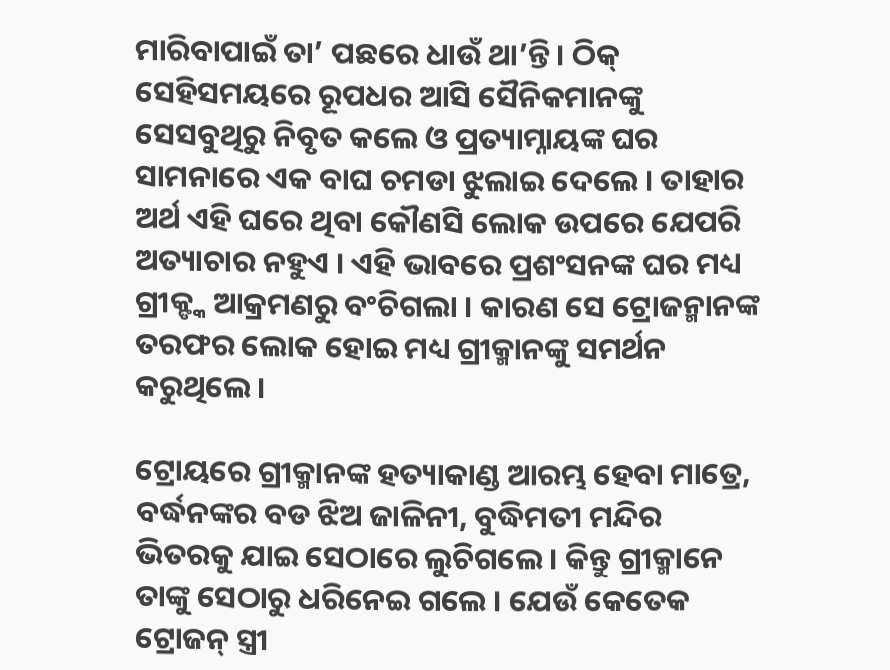ମାରିବାପାଇଁ ତା’ ପଛରେ ଧାଉଁ ଥା’ନ୍ତି । ଠିକ୍ ସେହିସମୟରେ ରୂପଧର ଆସି ସୈନିକମାନଙ୍କୁ ସେସବୁଥିରୁ ନିବୃତ କଲେ ଓ ପ୍ରତ୍ୟାମ୍ନାୟଙ୍କ ଘର ସାମନାରେ ଏକ ବାଘ ଚମଡା ଝୁଲାଇ ଦେଲେ । ତାହାର ଅର୍ଥ ଏହି ଘରେ ଥିବା କୌଣସି ଲୋକ ଉପରେ ଯେପରି ଅତ୍ୟାଚାର ନହୁଏ । ଏହି ଭାବରେ ପ୍ରଶଂସନଙ୍କ ଘର ମଧ୍ୟ ଗ୍ରୀକ୍ଙ୍କ ଆକ୍ରମଣରୁ ବଂଚିଗଲା । କାରଣ ସେ ଟ୍ରୋଜନ୍ମାନଙ୍କ ତରଫର ଲୋକ ହୋଇ ମଧ୍ୟ ଗ୍ରୀକ୍ମାନଙ୍କୁ ସମର୍ଥନ କରୁଥିଲେ ।

ଟ୍ରୋୟରେ ଗ୍ରୀକ୍ମାନଙ୍କ ହତ୍ୟାକାଣ୍ଡ ଆରମ୍ଭ ହେବା ମାତ୍ରେ, ବର୍ଦ୍ଧନଙ୍କର ବଡ ଝିଅ ଜାଳିନୀ, ବୁଦ୍ଧିମତୀ ମନ୍ଦିର ଭିତରକୁ ଯାଇ ସେଠାରେ ଲୁଚିଗଲେ । କିନ୍ତୁ ଗ୍ରୀକ୍ମାନେ ତାଙ୍କୁ ସେଠାରୁ ଧରିନେଇ ଗଲେ । ଯେଉଁ କେତେକ ଟ୍ରୋଜନ୍ ସ୍ତ୍ରୀ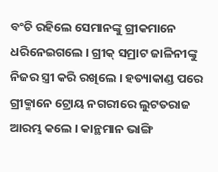ବଂଚି ରହିଲେ ସେମାନଙ୍କୁ ଗ୍ରୀକମାନେ ଧରିନେଇଗଲେ । ଗ୍ରୀକ୍ ସମ୍ରାଟ ଜାଳିନୀଙ୍କୁ ନିଜର ସ୍ତ୍ରୀ କରି ରଖିଲେ । ହତ୍ୟାକାଣ୍ଡ ପରେ ଗ୍ରୀକ୍ମାନେ ଟ୍ରୋୟ ନଗରୀରେ ଲୁଟତରାଜ ଆରମ୍ଭ କଲେ । କାନ୍ଥମାନ ଭାଙ୍ଗି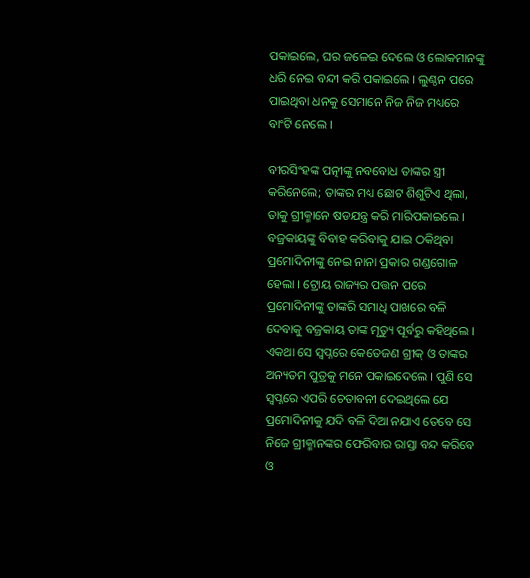ପକାଇଲେ, ଘର ଜଳେଇ ଦେଲେ ଓ ଲୋକମାନଙ୍କୁ ଧରି ନେଇ ବନ୍ଦୀ କରି ପକାଇଲେ । ଲୁଣ୍ଠନ ପରେ ପାଇଥିବା ଧନକୁ ସେମାନେ ନିଜ ନିଜ ମଧ୍ୟରେ ବାଂଟି ନେଲେ ।

ବୀରସିଂହଙ୍କ ପତ୍ନୀଙ୍କୁ ନବବୋଧ ତାଙ୍କର ସ୍ତ୍ରୀ କରିନେଲେ; ତାଙ୍କର ମଧ୍ୟ ଛୋଟ ଶିଶୁଟିଏ ଥିଲା, ତାକୁ ଗ୍ରୀକ୍ମାନେ ଷଡଯନ୍ତ୍ର କରି ମାରିପକାଇଲେ । ବଜ୍ରକାୟଙ୍କୁ ବିବାହ କରିବାକୁ ଯାଇ ଠକିଥିବା ପ୍ରମୋଦିନୀଙ୍କୁ ନେଇ ନାନା ପ୍ରକାର ଗଣ୍ଡଗୋଳ ହେଲା । ଟ୍ରୋୟ ରାଜ୍ୟର ପତ୍ତନ ପରେ ପ୍ରମୋଦିନୀଙ୍କୁ ତାଙ୍କରି ସମାଧି ପାଖରେ ବଳି ଦେବାକୁ ବଜ୍ରକାୟ ତାଙ୍କ ମୃତ୍ୟୁ ପୂର୍ବରୁ କହିଥିଲେ । ଏକଥା ସେ ସ୍ୱପ୍ନରେ କେତେଜଣ ଗ୍ରୀକ୍ ଓ ତାଙ୍କର ଅନ୍ୟତମ ପୁତ୍ରକୁ ମନେ ପକାଇଦେଲେ । ପୁଣି ସେ ସ୍ୱପ୍ନରେ ଏପରି ଚେତାବନୀ ଦେଇଥିଲେ ଯେ ପ୍ରମୋଦିନୀକୁ ଯଦି ବଳି ଦିଆ ନଯାଏ ତେବେ ସେ ନିଜେ ଗ୍ରୀକ୍ମାନଙ୍କର ଫେରିବାର ରାସ୍ତା ବନ୍ଦ କରିବେ ଓ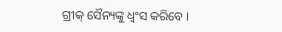ଗ୍ରୀକ୍ ସୈନ୍ୟଙ୍କୁ ଧ୍ୱଂସ କରିବେ ।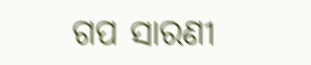ଗପ ସାରଣୀ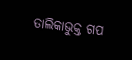ତାଲିକାଭୁକ୍ତ ଗପ